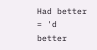Had better = 'd better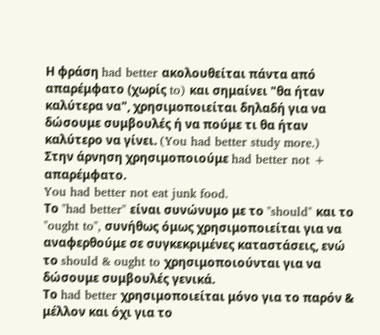Η φράση had better ακολουθείται πάντα από απαρέμφατο (χωρίς to) και σημαίνει "θα ήταν καλύτερα να", χρησιμοποιείται δηλαδή για να δώσουμε συμβουλές ή να πούμε τι θα ήταν καλύτερο να γίνει. (You had better study more.)
Στην άρνηση χρησιμοποιούμε had better not + απαρέμφατο.
You had better not eat junk food.
Το "had better" είναι συνώνυμο με το "should" και το "ought to", συνήθως όμως χρησιμοποιείται για να αναφερθούμε σε συγκεκριμένες καταστάσεις, ενώ το should & ought to χρησιμοποιούνται για να δώσουμε συμβουλές γενικά.
Το had better χρησιμοποιείται μόνο για το παρόν & μέλλον και όχι για το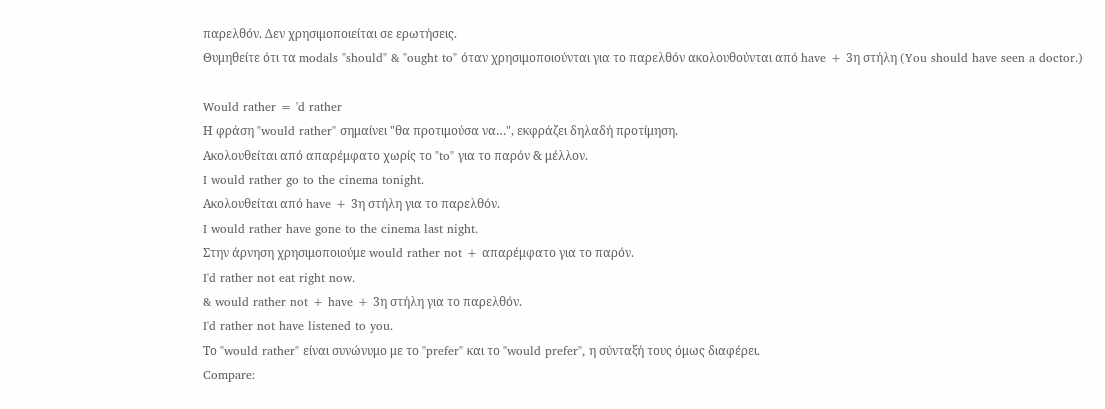παρελθόν. Δεν χρησιμοποιείται σε ερωτήσεις.
Θυμηθείτε ότι τα modals "should" & "ought to" όταν χρησιμοποιούνται για το παρελθόν ακολουθούνται από have + 3η στήλη (You should have seen a doctor.)

Would rather = 'd rather
Η φράση "would rather" σημαίνει "θα προτιμούσα να…", εκφράζει δηλαδή προτίμηση.
Ακολουθείται από απαρέμφατο χωρίς το "to" για το παρόν & μέλλον.
I would rather go to the cinema tonight.
Ακολουθείται από have + 3η στήλη για το παρελθόν.
I would rather have gone to the cinema last night.
Στην άρνηση χρησιμοποιούμε would rather not + απαρέμφατο για το παρόν.
I'd rather not eat right now.
& would rather not + have + 3η στήλη για το παρελθόν.
I'd rather not have listened to you.
Το "would rather" είναι συνώνυμο με το "prefer" και το "would prefer", η σύνταξή τους όμως διαφέρει.
Compare: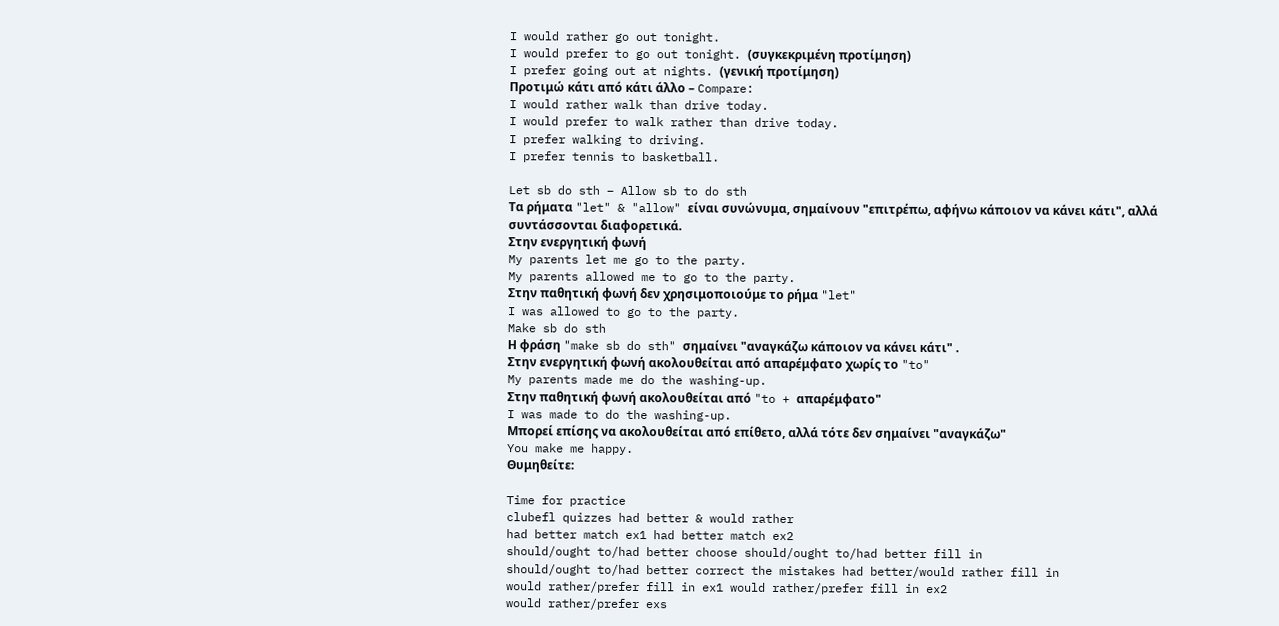I would rather go out tonight.
I would prefer to go out tonight. (συγκεκριμένη προτίμηση)
I prefer going out at nights. (γενική προτίμηση)
Προτιμώ κάτι από κάτι άλλο – Compare:
I would rather walk than drive today.
I would prefer to walk rather than drive today.
I prefer walking to driving.
I prefer tennis to basketball.

Let sb do sth – Allow sb to do sth
Τα ρήματα "let" & "allow" είναι συνώνυμα, σημαίνουν "επιτρέπω, αφήνω κάποιον να κάνει κάτι", αλλά συντάσσονται διαφορετικά.
Στην ενεργητική φωνή
My parents let me go to the party.
My parents allowed me to go to the party.
Στην παθητική φωνή δεν χρησιμοποιούμε το ρήμα "let"
I was allowed to go to the party.
Make sb do sth
Η φράση "make sb do sth" σημαίνει "αναγκάζω κάποιον να κάνει κάτι" .
Στην ενεργητική φωνή ακολουθείται από απαρέμφατο χωρίς το "to"
My parents made me do the washing-up.
Στην παθητική φωνή ακολουθείται από "to + απαρέμφατο"
I was made to do the washing-up.
Μπορεί επίσης να ακολουθείται από επίθετο, αλλά τότε δεν σημαίνει "αναγκάζω"
You make me happy.
Θυμηθείτε:

Time for practice
clubefl quizzes had better & would rather
had better match ex1 had better match ex2
should/ought to/had better choose should/ought to/had better fill in
should/ought to/had better correct the mistakes had better/would rather fill in
would rather/prefer fill in ex1 would rather/prefer fill in ex2
would rather/prefer exs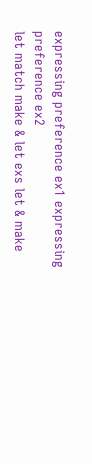expressing preference ex1 expressing preference ex2
let match make & let exs let & make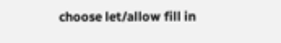choose let/allow fill in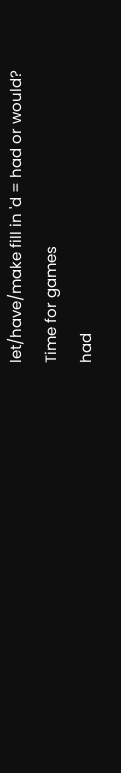let/have/make fill in 'd = had or would?
Time for games
had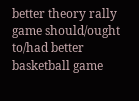better theory rally game should/ought to/had better basketball game